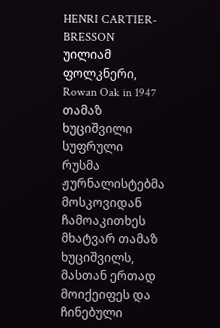HENRI CARTIER-BRESSON
უილიამ ფოლკნერი, Rowan Oak in 1947
თამაზ ხუციშვილი
სუფრული
რუსმა ჟურნალისტებმა მოსკოვიდან ჩამოაკითხეს მხატვარ თამაზ ხუციშვილს, მასთან ერთად მოიქეიფეს და ჩინებული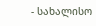- სახალისო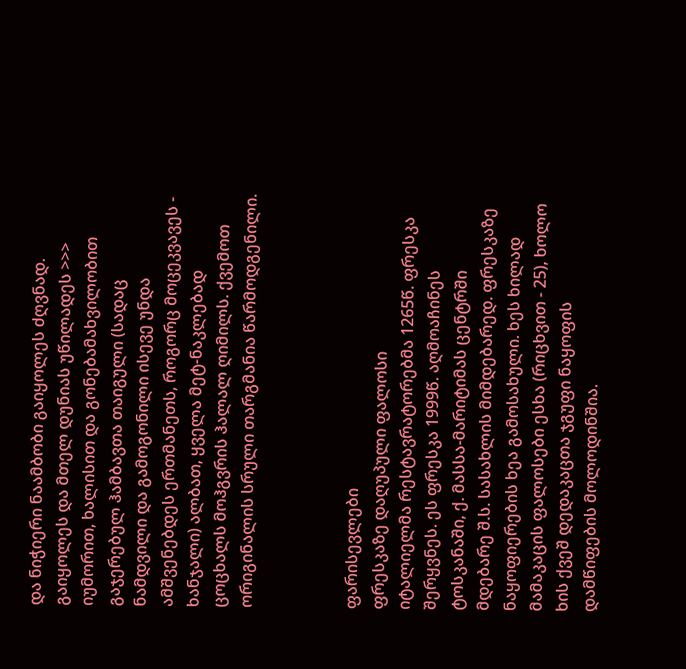და ნიჭიერი ნაამბობი გაიყოლეს ძღვნად. გაიყოლეს და მთელ დუნიას უწილადეს >>> იუმორით, ხალისით და გონებამახვილობით გაჯერებულ ჰამბავთა თაიგული (სადაც ნამდვილი და გამოგონილი ისევე უნდა ამშვენებდეს ერთმანეთს, როგორც მოცეკვავეს - ხანჯალი) ალბათ, ყველა მეტ-ნაკლებად ცოცხალს მოჰგვრის ჰალალ ღიმილს. ქვემოთ ორიგინალის სრული თარგმანია წარმოდგენილი.



ფარისევლები
ფრესკაზე დაღუპული ფალოსი
იტალიელმა რესტავრატორებმა 1265წ. ფრესკა შერყვნეს. ეს ფრესკა 1999წ. აღმოაჩინეს ტოსკანაში, ქ. მასსა-მარიტიმას ცენტრში მდებარე შ.ს. სასახლის მიმდებარედ. ფრესკაზე ნაყოფიერების ხეა გამოსახული. ხეს ხილად მამაკაცის ფალოსები ესხა (რიცხვით - 25), ხოლო ხის ქვეშ დედაკაცთა ჯგუფი ნაყოფის დამწიფების მოლოდინშია.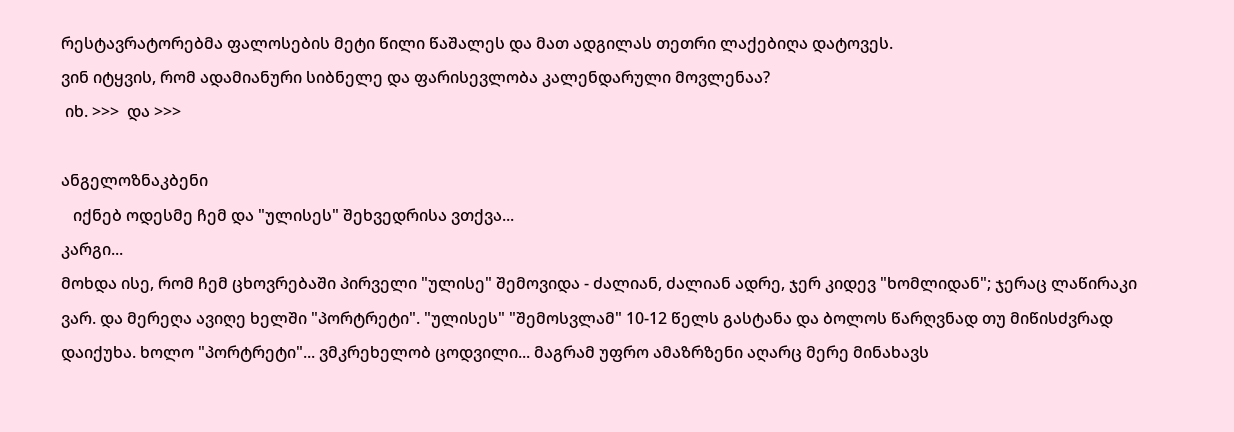რესტავრატორებმა ფალოსების მეტი წილი წაშალეს და მათ ადგილას თეთრი ლაქებიღა დატოვეს.
ვინ იტყვის, რომ ადამიანური სიბნელე და ფარისევლობა კალენდარული მოვლენაა?
 იხ. >>>  და >>>

ანგელოზნაკბენი
   იქნებ ოდესმე ჩემ და "ულისეს" შეხვედრისა ვთქვა...
კარგი...
მოხდა ისე, რომ ჩემ ცხოვრებაში პირველი "ულისე" შემოვიდა - ძალიან, ძალიან ადრე, ჯერ კიდევ "ხომლიდან"; ჯერაც ლაწირაკი ვარ. და მერეღა ავიღე ხელში "პორტრეტი". "ულისეს" "შემოსვლამ" 10-12 წელს გასტანა და ბოლოს წარღვნად თუ მიწისძვრად დაიქუხა. ხოლო "პორტრეტი"... ვმკრეხელობ ცოდვილი... მაგრამ უფრო ამაზრზენი აღარც მერე მინახავს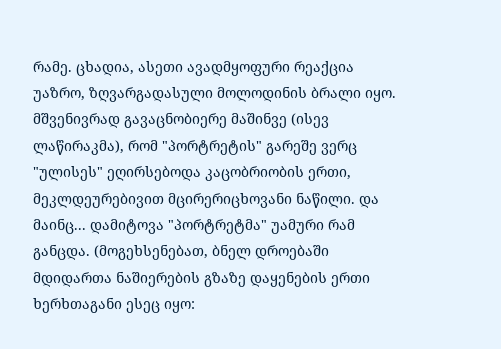რამე. ცხადია, ასეთი ავადმყოფური რეაქცია უაზრო, ზღვარგადასული მოლოდინის ბრალი იყო. მშვენივრად გავაცნობიერე მაშინვე (ისევ ლაწირაკმა), რომ "პორტრეტის" გარეშე ვერც "ულისეს" ეღირსებოდა კაცობრიობის ერთი, მეკლდეურებივით მცირერიცხოვანი ნაწილი. და მაინც... დამიტოვა "პორტრეტმა" უამური რამ განცდა. (მოგეხსენებათ, ბნელ დროებაში მდიდართა ნაშიერების გზაზე დაყენების ერთი ხერხთაგანი ესეც იყო: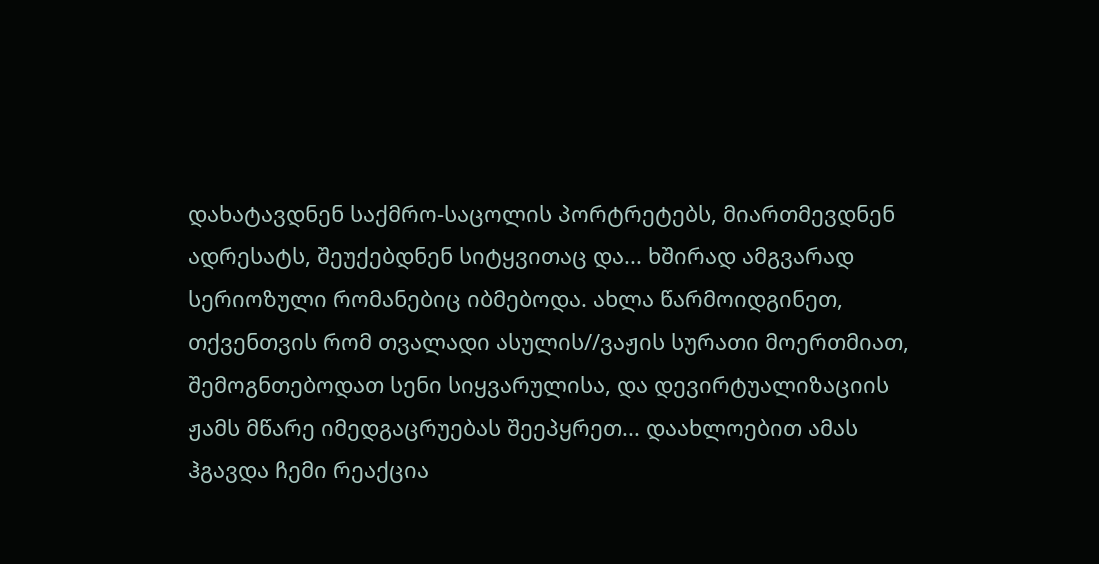დახატავდნენ საქმრო-საცოლის პორტრეტებს, მიართმევდნენ ადრესატს, შეუქებდნენ სიტყვითაც და... ხშირად ამგვარად სერიოზული რომანებიც იბმებოდა. ახლა წარმოიდგინეთ, თქვენთვის რომ თვალადი ასულის//ვაჟის სურათი მოერთმიათ, შემოგნთებოდათ სენი სიყვარულისა, და დევირტუალიზაციის ჟამს მწარე იმედგაცრუებას შეეპყრეთ... დაახლოებით ამას ჰგავდა ჩემი რეაქცია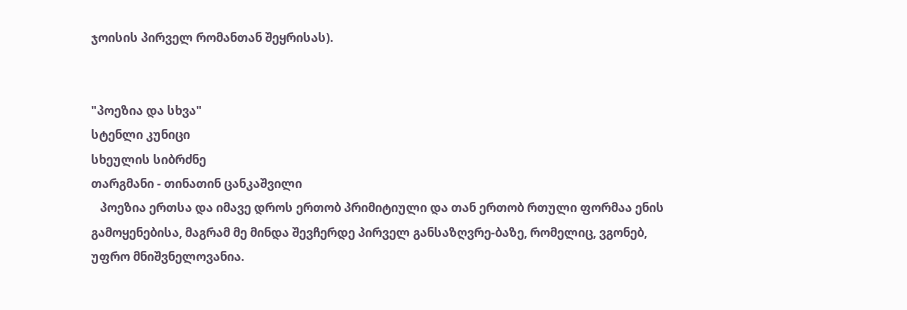ჯოისის პირველ რომანთან შეყრისას).


"პოეზია და სხვა"
სტენლი კუნიცი
სხეულის სიბრძნე
თარგმანი - თინათინ ცანკაშვილი
   პოეზია ერთსა და იმავე დროს ერთობ პრიმიტიული და თან ერთობ რთული ფორმაა ენის გამოყენებისა, მაგრამ მე მინდა შევჩერდე პირველ განსაზღვრე-ბაზე, რომელიც, ვგონებ, უფრო მნიშვნელოვანია.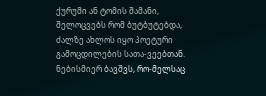ქურუმი ან ტომის შამანი, შელოცვებს რომ ბუტბუტებდა, ძალზე ახლოს იყო პოეტური გამოცდილების სათა-ვეებთან. ნებისმიერ ბავშვს, რო-მელსაც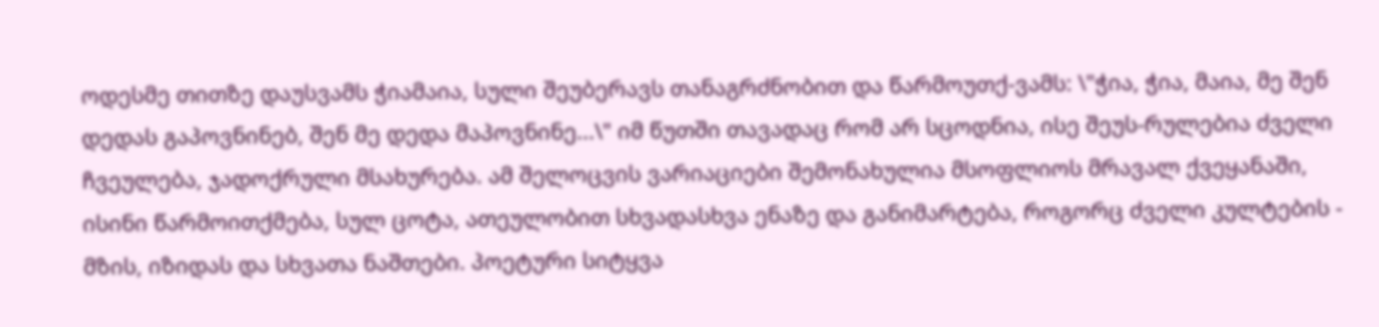ოდესმე თითზე დაუსვამს ჭიამაია, სული შეუბერავს თანაგრძნობით და წარმოუთქ-ვამს: \"ჭია, ჭია, მაია, მე შენ დედას გაპოვნინებ, შენ მე დედა მაპოვნინე...\" იმ წუთში თავადაც რომ არ სცოდნია, ისე შეუს-რულებია ძველი ჩვეულება, ჯადოქრული მსახურება. ამ შელოცვის ვარიაციები შემონახულია მსოფლიოს მრავალ ქვეყანაში, ისინი წარმოითქმება, სულ ცოტა, ათეულობით სხვადასხვა ენაზე და განიმარტება, როგორც ძველი კულტების - მზის, იზიდას და სხვათა ნაშთები. პოეტური სიტყვა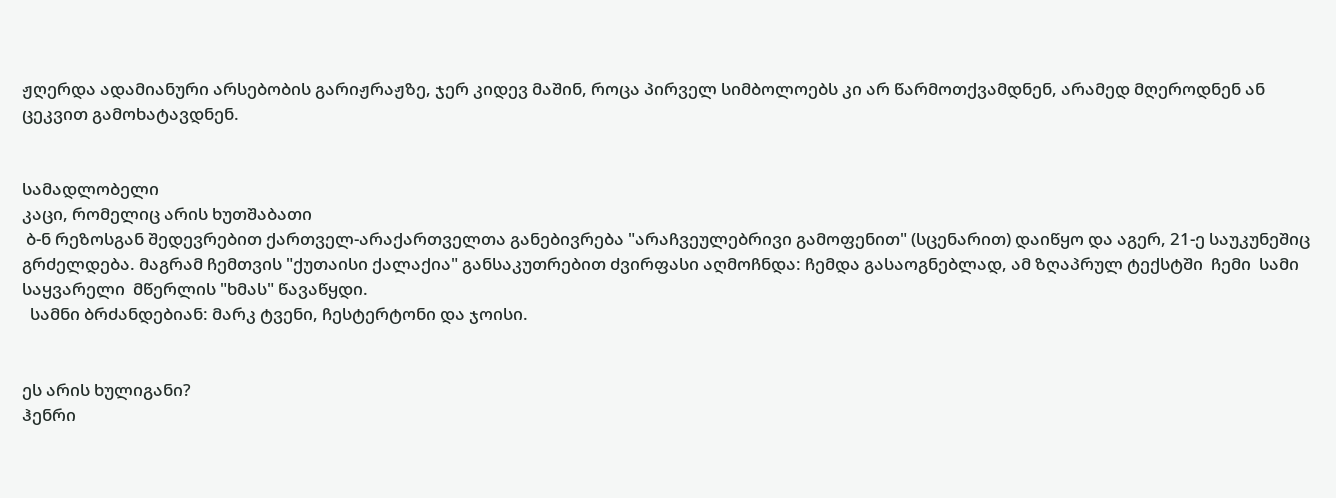ჟღერდა ადამიანური არსებობის გარიჟრაჟზე, ჯერ კიდევ მაშინ, როცა პირველ სიმბოლოებს კი არ წარმოთქვამდნენ, არამედ მღეროდნენ ან ცეკვით გამოხატავდნენ.


სამადლობელი
კაცი, რომელიც არის ხუთშაბათი
 ბ-ნ რეზოსგან შედევრებით ქართველ-არაქართველთა განებივრება "არაჩვეულებრივი გამოფენით" (სცენარით) დაიწყო და აგერ, 21-ე საუკუნეშიც გრძელდება. მაგრამ ჩემთვის "ქუთაისი ქალაქია" განსაკუთრებით ძვირფასი აღმოჩნდა: ჩემდა გასაოგნებლად, ამ ზღაპრულ ტექსტში  ჩემი  სამი საყვარელი  მწერლის "ხმას" წავაწყდი.
  სამნი ბრძანდებიან: მარკ ტვენი, ჩესტერტონი და ჯოისი.


ეს არის ხულიგანი?
ჰენრი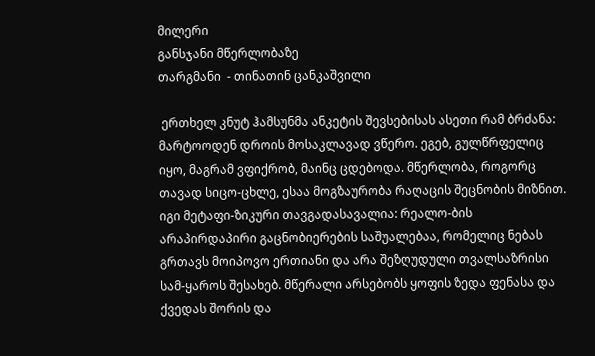მილერი
განსჯანი მწერლობაზე
თარგმანი  - თინათინ ცანკაშვილი

 ერთხელ კნუტ ჰამსუნმა ანკეტის შევსებისას ასეთი რამ ბრძანა: მარტოოდენ დროის მოსაკლავად ვწერო. ეგებ, გულწრფელიც იყო, მაგრამ ვფიქრობ, მაინც ცდებოდა. მწერლობა, როგორც თავად სიცო-ცხლე, ესაა მოგზაურობა რაღაცის შეცნობის მიზნით. იგი მეტაფი-ზიკური თავგადასავალია: რეალო-ბის არაპირდაპირი გაცნობიერების საშუალებაა, რომელიც ნებას გრთავს მოიპოვო ერთიანი და არა შეზღუდული თვალსაზრისი სამ-ყაროს შესახებ. მწერალი არსებობს ყოფის ზედა ფენასა და ქვედას შორის და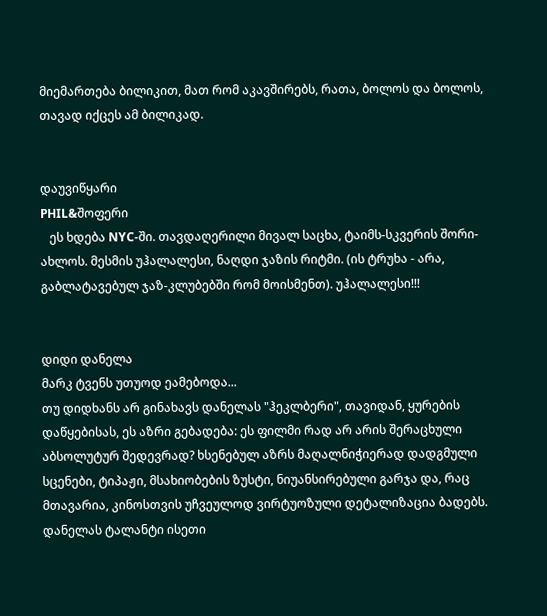მიემართება ბილიკით, მათ რომ აკავშირებს, რათა, ბოლოს და ბოლოს, თავად იქცეს ამ ბილიკად.


დაუვიწყარი
PHIL&შოფერი
   ეს ხდება NYC-ში. თავდაღერილი მივალ საცხა, ტაიმს-სკვერის შორი-ახლოს. მესმის უჰალალესი, ნაღდი ჯაზის რიტმი. (ის ტრუხა - არა, გაბლატავებულ ჯაზ-კლუბებში რომ მოისმენთ). უჰალალესი!!!


დიდი დანელა
მარკ ტვენს უთუოდ ეამებოდა...
თუ დიდხანს არ გინახავს დანელას "ჰეკლბერი", თავიდან, ყურების დაწყებისას, ეს აზრი გებადება: ეს ფილმი რად არ არის შერაცხული აბსოლუტურ შედევრად? ხსენებულ აზრს მაღალნიჭიერად დადგმული სცენები, ტიპაჟი, მსახიობების ზუსტი, ნიუანსირებული გარჯა და, რაც მთავარია, კინოსთვის უჩვეულოდ ვირტუოზული დეტალიზაცია ბადებს. დანელას ტალანტი ისეთი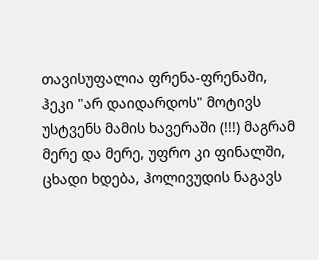თავისუფალია ფრენა-ფრენაში, ჰეკი "არ დაიდარდოს" მოტივს უსტვენს მამის ხავერაში (!!!) მაგრამ მერე და მერე, უფრო კი ფინალში, ცხადი ხდება, ჰოლივუდის ნაგავს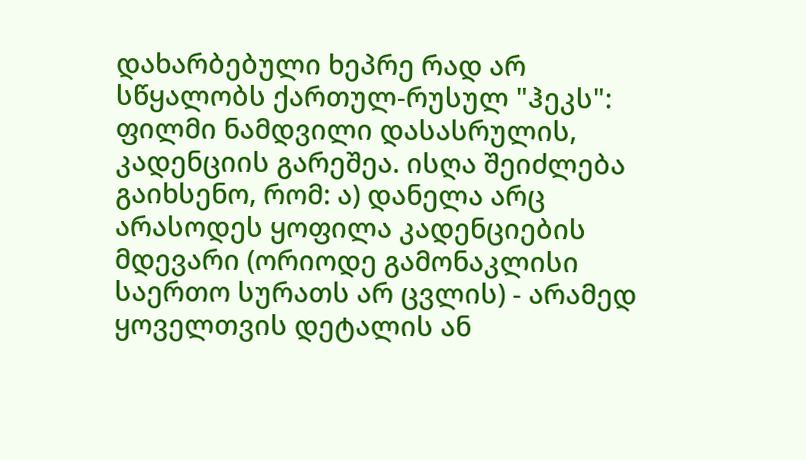დახარბებული ხეპრე რად არ სწყალობს ქართულ-რუსულ "ჰეკს": ფილმი ნამდვილი დასასრულის, კადენციის გარეშეა. ისღა შეიძლება გაიხსენო, რომ: ა) დანელა არც არასოდეს ყოფილა კადენციების მდევარი (ორიოდე გამონაკლისი საერთო სურათს არ ცვლის) - არამედ ყოველთვის დეტალის ან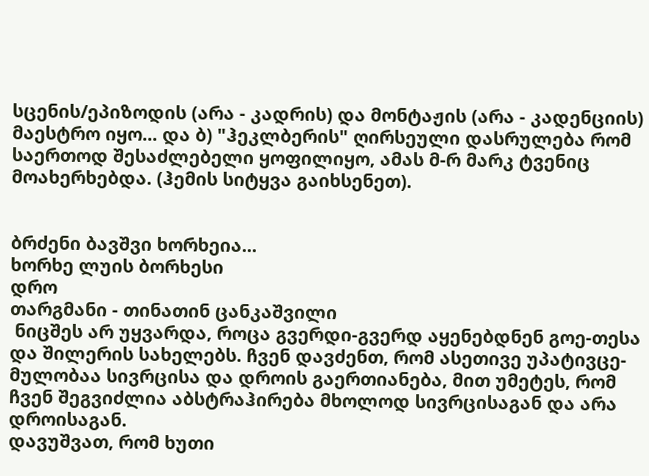სცენის/ეპიზოდის (არა - კადრის) და მონტაჟის (არა - კადენციის) მაესტრო იყო... და ბ) "ჰეკლბერის" ღირსეული დასრულება რომ საერთოდ შესაძლებელი ყოფილიყო, ამას მ-რ მარკ ტვენიც მოახერხებდა. (ჰემის სიტყვა გაიხსენეთ).


ბრძენი ბავშვი ხორხეია...
ხორხე ლუის ბორხესი
დრო
თარგმანი - თინათინ ცანკაშვილი
 ნიცშეს არ უყვარდა, როცა გვერდი-გვერდ აყენებდნენ გოე-თესა და შილერის სახელებს. ჩვენ დავძენთ, რომ ასეთივე უპატივცე-მულობაა სივრცისა და დროის გაერთიანება, მით უმეტეს, რომ ჩვენ შეგვიძლია აბსტრაჰირება მხოლოდ სივრცისაგან და არა დროისაგან.
დავუშვათ, რომ ხუთი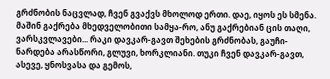გრძნობის ნაცვლად, ჩვენ გვაქვს მხოლოდ ერთი. დაე, იყოს ეს სმენა. მაშინ გაქრება მხედველობითი სამყა-რო, ანუ გაქრებიან ცის თაღი, ვარსკვლავები... რაკი დავკარ-გავთ შეხების გრძნობას, გაუჩი-ნარდება არასწორი, გლუვი, ხორკლიანი. თუკი ჩვენ დავკარ-გავთ, ასევე, ყნოსვასა და გემოს,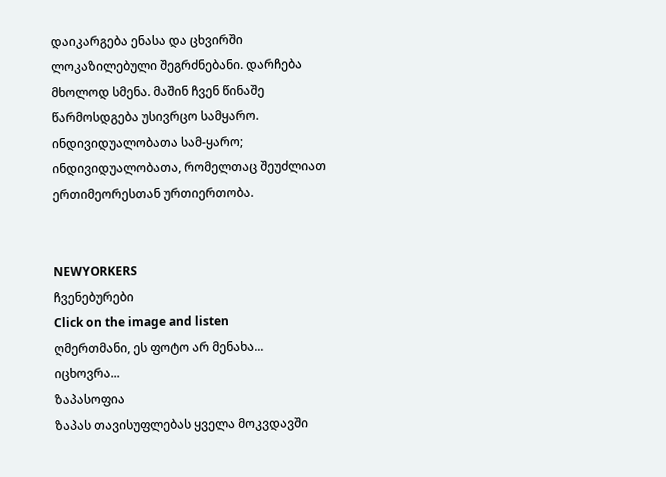დაიკარგება ენასა და ცხვირში ლოკაზილებული შეგრძნებანი. დარჩება მხოლოდ სმენა. მაშინ ჩვენ წინაშე წარმოსდგება უსივრცო სამყარო. ინდივიდუალობათა სამ-ყარო; ინდივიდუალობათა, რომელთაც შეუძლიათ ერთიმეორესთან ურთიერთობა.


NEWYORKERS
ჩვენებურები
Сlick on the image and listen
ღმერთმანი, ეს ფოტო არ მენახა...
იცხოვრა...
ზაპასოფია
ზაპას თავისუფლებას ყველა მოკვდავში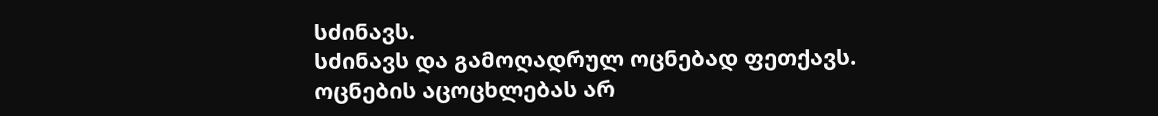სძინავს.
სძინავს და გამოღადრულ ოცნებად ფეთქავს.
ოცნების აცოცხლებას არ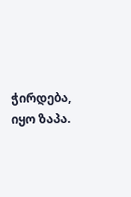ჭირდება, იყო ზაპა.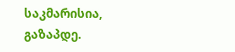საკმარისია, გაზაპდე.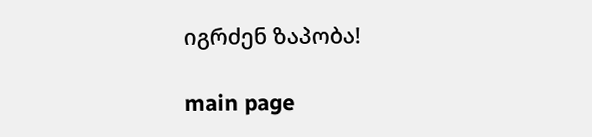იგრძენ ზაპობა!

main page